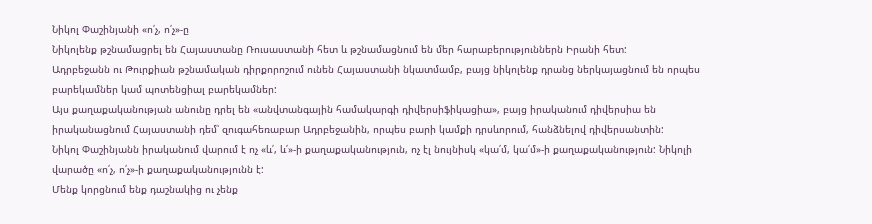Նիկոլ Փաշինյանի «ո՛չ, ո՛չ»-ը
Նիկոլենք թշնամացրել են Հայաստանը Ռուսաստանի հետ և թշնամացնում են մեր հարաբերություններն Իրանի հետ:
Ադրբեջանն ու Թուրքիան թշնամական դիրքորոշում ունեն Հայաստանի նկատմամբ, բայց նիկոլենք դրանց ներկայացնում են որպես բարեկամներ կամ պոտենցիալ բարեկամներ:
Այս քաղաքականության անունը դրել են «անվտանգային համակարգի դիվերսիֆիկացիա», բայց իրականում դիվերսիա են իրականացնում Հայաստանի դեմ՝ զուգահեռաբար Ադրբեջանին, որպես բարի կամքի դրսևորում, հանձնելով դիվերսանտին:
Նիկոլ Փաշինյանն իրականում վարում է ոչ «և՛, և՛»-ի քաղաքականություն, ոչ էլ նույնիսկ «կա՛մ, կա՛մ»-ի քաղաքականություն: Նիկոլի վարածը «ո՛չ, ո՛չ»-ի քաղաքականությունն է:
Մենք կորցնում ենք դաշնակից ու չենք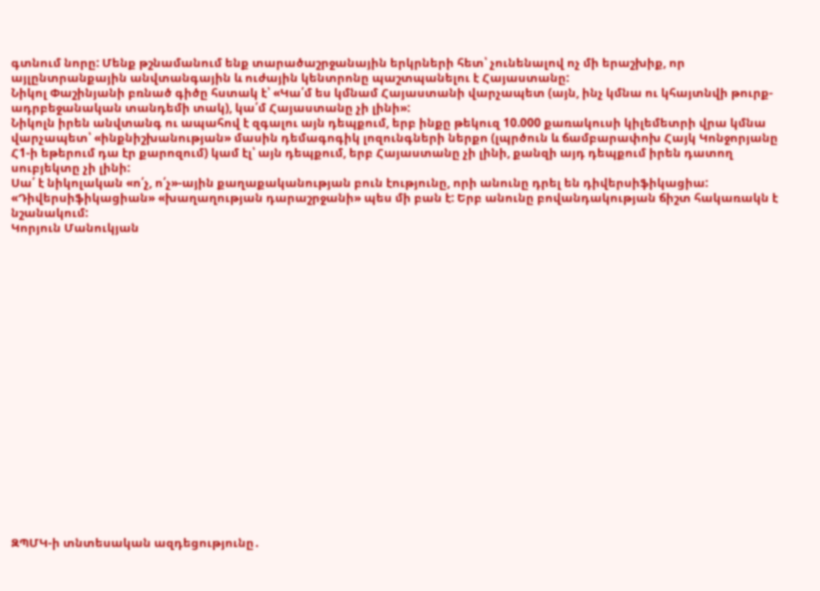գտնում նորը: Մենք թշնամանում ենք տարածաշրջանային երկրների հետ՝ չունենալով ոչ մի երաշխիք, որ այլընտրանքային անվտանգային և ուժային կենտրոնը պաշտպանելու է Հայաստանը:
Նիկոլ Փաշինյանի բռնած գիծը հստակ է՝ «Կա՛մ ես կմնամ Հայաստանի վարչապետ (այն, ինչ կմնա ու կհայտնվի թուրք-ադրբեջանական տանդեմի տակ), կա՛մ Հայաստանը չի լինի»:
Նիկոլն իրեն անվտանգ ու ապահով է զգալու այն դեպքում, երբ ինքը թեկուզ 10.000 քառակուսի կիլեմետրի վրա կմնա վարչապետ՝ «ինքնիշխանության» մասին դեմագոգիկ լոզունգների ներքո (լպրծուն և ճամբարափոխ Հայկ Կոնջորյանը Հ1-ի եթերում դա էր քարոզում) կամ էլ՝ այն դեպքում, երբ Հայաստանը չի լինի, քանզի այդ դեպքում իրեն դատող սուբյեկտը չի լինի:
Սա՛ է նիկոլական «ո՛չ, ո՛չ»-ային քաղաքականության բուն էությունը, որի անունը դրել են դիվերսիֆիկացիա:
«Դիվերսիֆիկացիան» «խաղաղության դարաշրջանի» պես մի բան է: Երբ անունը բովանդակության ճիշտ հակառակն է նշանակում:
Կորյուն Մանուկյան




















ԶՊՄԿ-ի տնտեսական ազդեցությունը․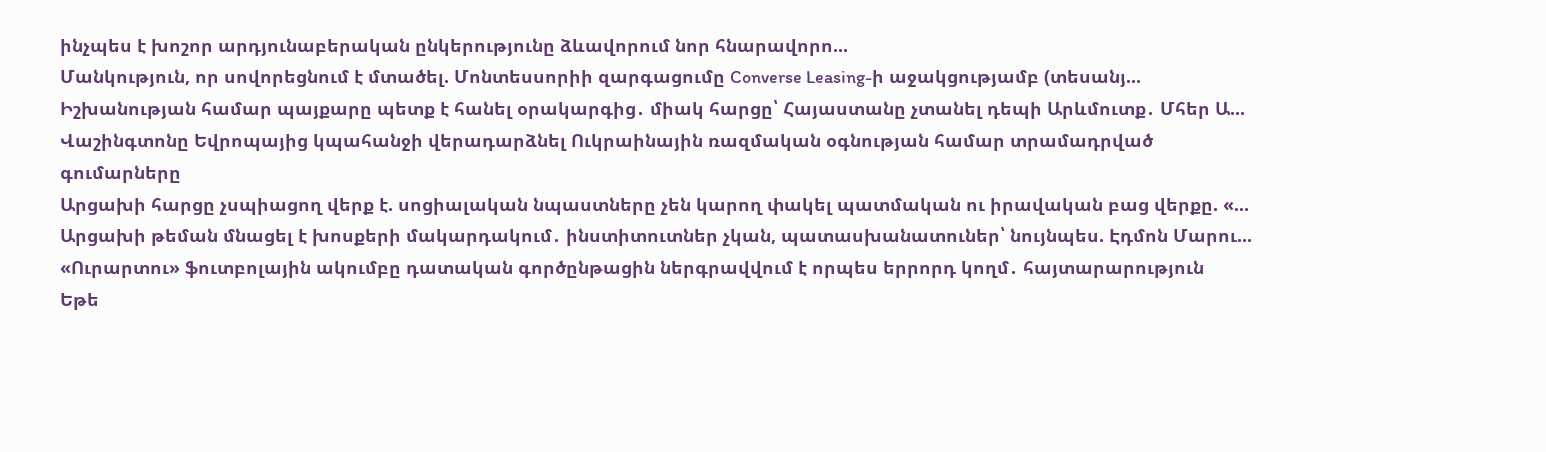ինչպես է խոշոր արդյունաբերական ընկերությունը ձևավորում նոր հնարավորո...
Մանկություն, որ սովորեցնում է մտածել. Մոնտեսսորիի զարգացումը Converse Leasing-ի աջակցությամբ (տեսանյ...
Իշխանության համար պայքարը պետք է հանել օրակարգից․ միակ հարցը՝ Հայաստանը չտանել դեպի Արևմուտք․ Մհեր Ա...
Վաշինգտոնը Եվրոպայից կպահանջի վերադարձնել Ուկրաինային ռազմական օգնության համար տրամադրված գումարները
Արցախի հարցը չսպիացող վերք է. սոցիալական նպաստները չեն կարող փակել պատմական ու իրավական բաց վերքը. «...
Արցախի թեման մնացել է խոսքերի մակարդակում․ ինստիտուտներ չկան, պատասխանատուներ՝ նույնպես. Էդմոն Մարու...
«Ուրարտու» ֆուտբոլային ակումբը դատական գործընթացին ներգրավվում է որպես երրորդ կողմ․ հայտարարություն
Եթե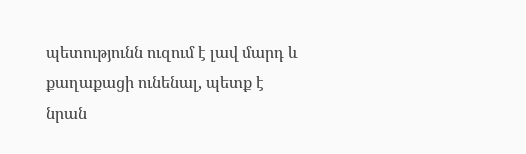պետությունն ուզում է լավ մարդ և քաղաքացի ունենալ, պետք է նրան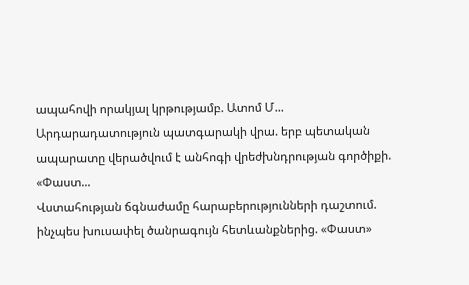ապահովի որակյալ կրթությամբ. Ատոմ Մ...
Արդարադատություն պատգարակի վրա. երբ պետական ապարատը վերածվում է անհոգի վրեժխնդրության գործիքի. «Փաստ...
Վստահության ճգնաժամը հարաբերությունների դաշտում. ինչպես խուսափել ծանրագույն հետևանքներից. «Փաստ»